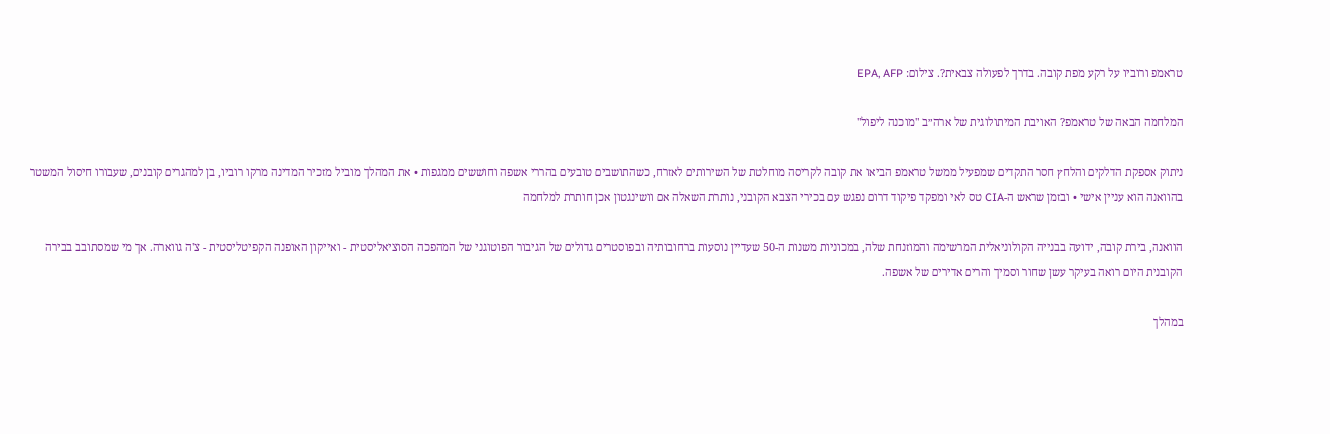טראמפ ורוביו על רקע מפת קובה. בדרך לפעולה צבאית?. צילום: EPA, AFP

המלחמה הבאה של טראמפ? האויבת המיתולוגית של ארה״ב "מוכנה ליפול"

ניתוק אספקת הדלקים והלחץ חסר התקדים שמפעיל ממשל טראמפ הביאו את קובה לקריסה מוחלטת של השירותים לאזרח, כשהתושבים טובעים בהררי אשפה וחוששים ממגפות • את המהלך מוביל מזכיר המדינה מרקו רוביו, בן למהגרים קובנים, שעבורו חיסול המשטר בהוואנה הוא עניין אישי • ובזמן שראש ה-CIA טס לאי ומפקד פיקוד דרום נפגש עם בכירי הצבא הקובני, נותרת השאלה אם וושינגטון אכן חותרת למלחמה

הוואנה, בירת קובה, ידועה בבנייה הקולוניאלית המרשימה והמוזנחת שלה, במכוניות משנות ה-50 שעדיין נוסעות ברחובותיה ובפוסטרים גדולים של הגיבור הפוטוגני של המהפכה הסוציאליסטית - ואייקון האופנה הקפיטליסטית - צ'ה גווארה. אך מי שמסתובב בבירה הקובנית היום רואה בעיקר עשן שחור וסמיך והרים אדירים של אשפה.

במהלך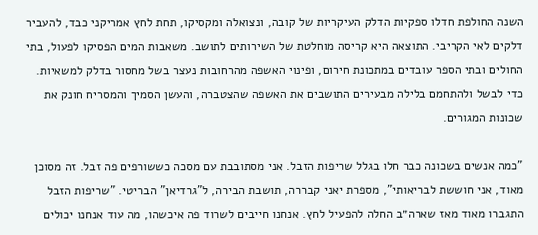השנה החולפת חדלו ספקיות הדלק העיקריות של קובה, ונצואלה ומקסיקו, תחת לחץ אמריקני כבד, להעביר דלקים לאי הקריבי. התוצאה היא קריסה מוחלטת של השירותים לתושב. משאבות המים הפסיקו לפעול, בתי החולים ובתי הספר עובדים במתכונת חירום, ופינוי האשפה מהרחובות נעצר בשל מחסור בדלק למשאיות. כדי לבשל ולהתחמם בלילה מבעירים התושבים את האשפה שהצטברה, והעשן הסמיך והמסריח חונק את שכונות המגורים.

"כמה אנשים בשכונה כבר חלו בגלל שריפות הזבל. אני מסתובבת עם מסכה כששורפים פה זבל. זה מסוכן מאוד, אני חוששת לבריאותי", מספרת יאני קבררה, תושבת הבירה, ל"גרדיאן" הבריטי. "שריפות הזבל התגברו מאוד מאז שארה״ב החלה להפעיל לחץ. אנחנו חייבים לשרוד פה איכשהו, מה עוד אנחנו יכולים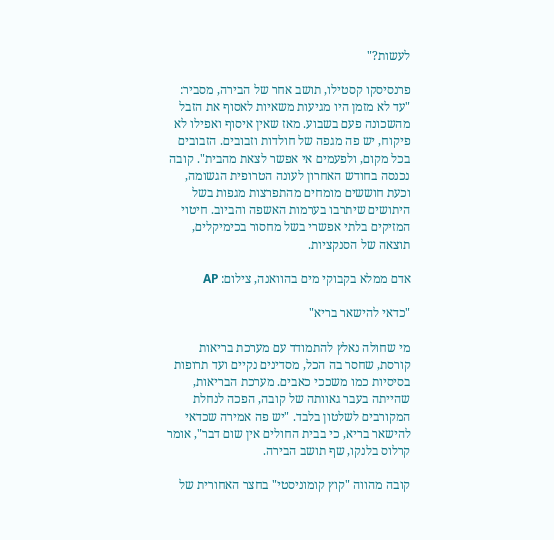לעשות?"

פרנסיסקו קסטילו, תושב אחר של הבירה, מסביר: "עד לא מזמן היו מגיעות משאיות לאסוף את הזבל מהשכונה פעם בשבוע. מאז שאין איסוף ואפילו לא פיקוח, יש פה מגפה של חולדות וזבובים. הזבובים בכל מקום, ולפעמים אי אפשר לצאת מהבית". קובה נכנסה בחודש האחרון לעונה הטרופית הגשומה, וכעת חוששים מומחים מהתפרצות מגפות בשל היתושים שיתרבו בערמות האשפה והביוב. חיטוי המזיקים בלתי אפשרי בשל מחסור בכימיקלים, תוצאה של הסנקציות.

אדם ממלא בקבוקי מים בהוואנה, צילום: AP

"כדאי להישאר בריא"

מי שחולה נאלץ להתמודד עם מערכת בריאות קורסת, שחסר בה הכל, מסדינים נקיים ועד תרופות בסיסיות כמו משככי כאבים. מערכת הבריאות, שהייתה בעבר גאוותה של קובה, הפכה לנחלת המקורבים לשלטון בלבד. "יש פה אמירה שכדאי להישאר בריא, כי בבית החולים אין שום דבר", אומר קרלוס בלנקו, שף תושב הבירה.

קובה מהווה "קוץ קומוניסטי" בחצר האחורית של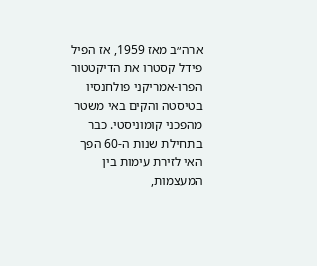ארה״ב מאז 1959, אז הפיל פידל קסטרו את הדיקטטור הפרו-אמריקני פולחנסיו בטיסטה והקים באי משטר מהפכני קומוניסטי. כבר בתחילת שנות ה-60 הפך האי לזירת עימות בין המעצמות,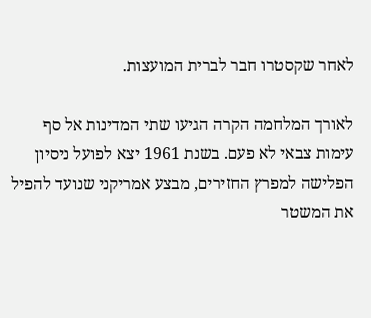לאחר שקסטרו חבר לברית המועצות.

לאורך המלחמה הקרה הגיעו שתי המדינות אל סף עימות צבאי לא פעם. בשנת 1961 יצא לפועל ניסיון הפלישה למפרץ החזירים, מבצע אמריקני שנועד להפיל את המשטר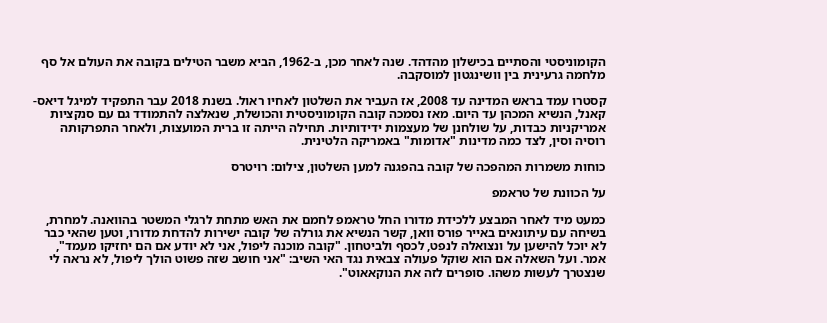הקומוניסטי והסתיים בכישלון מהדהד. שנה לאחר מכן, ב-1962, הביא משבר הטילים בקובה את העולם אל סף מלחמה גרעינית בין וושינגטון למוסקבה.

קסטרו עמד בראש המדינה עד 2008, אז העביר את השלטון לאחיו ראול. בשנת 2018 עבר התפקיד למיגל דיאס-קאנל, הנשיא המכהן עד היום. מאז נסמכה קובה הקומוניסטית והכושלת, שנאלצה להתמודד גם עם סנקציות אמריקניות כבדות, על שולחנן של מעצמות ידידותיות. תחילה הייתה זו ברית המועצות, ולאחר התפרקותה רוסיה וסין, לצד כמה מדינות "אדומות" באמריקה הלטינית.

כוחות משמרות המהפכה של קובה בהפגנה למען השלטון, צילום: רויטרס

על הכוונת של טראמפ

כמעט מיד לאחר המבצע ללכידת מדורו החל טראמפ לחמם את האש מתחת לרגלי המשטר בהוואנה. למחרת, בשיחה עם עיתונאים באייר פורס וואן, קשר הנשיא את גורלה של קובה ישירות להדחת מדורו, וטען שהאי כבר לא יוכל להישען על ונצואלה לנפט, לכסף ולביטחון. "קובה מוכנה ליפול, אני לא יודע אם הם יחזיקו מעמד", אמר. ועל השאלה אם הוא שוקל פעולה צבאית נגד האי השיב: "אני חושב שזה פשוט הולך ליפול, לא נראה לי שנצטרך לעשות משהו. סופרים לזה את הנוקאאוט".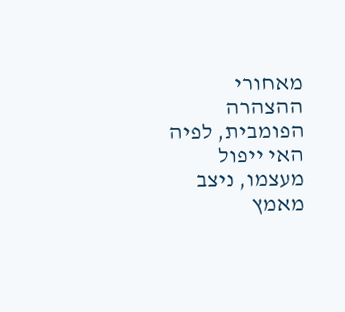מאחורי ההצהרה הפומבית, לפיה האי ייפול מעצמו, ניצב מאמץ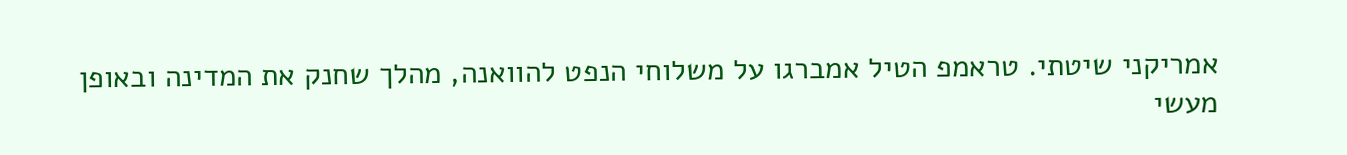אמריקני שיטתי. טראמפ הטיל אמברגו על משלוחי הנפט להוואנה, מהלך שחנק את המדינה ובאופן מעשי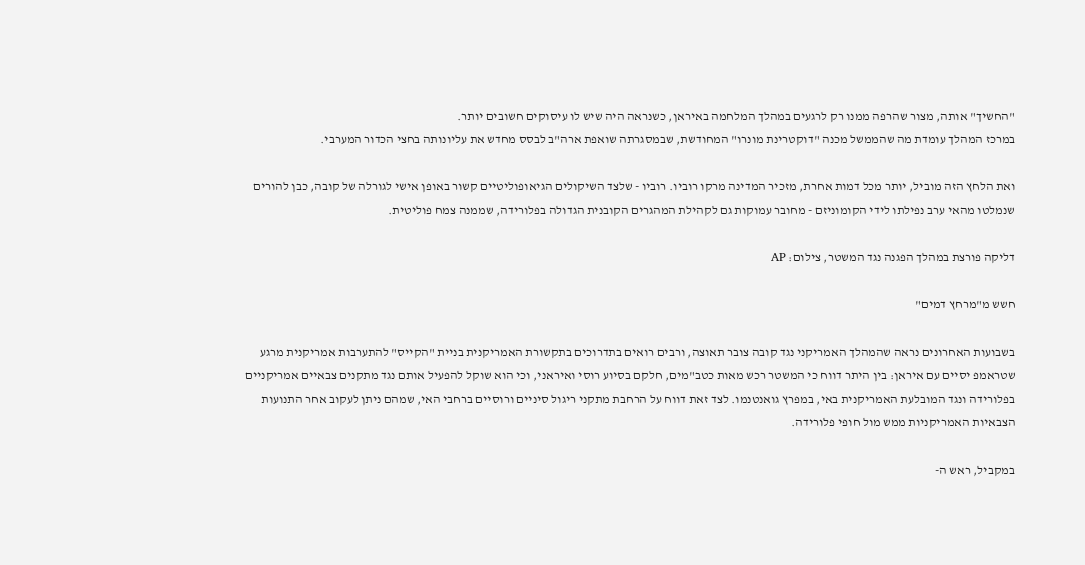"החשיך" אותה, מצור שהרפה ממנו רק לרגעים במהלך המלחמה באיראן, כשנראה היה שיש לו עיסוקים חשובים יותר.
במרכז המהלך עומדת מה שהממשל מכנה "דוקטרינת מונרו" המחודשת, שבמסגרתה שואפת ארה"ב לבסס מחדש את עליונותה בחצי הכדור המערבי.

ואת הלחץ הזה מוביל, יותר מכל דמות אחרת, מזכיר המדינה מרקו רוביו. רוביו - שלצד השיקולים הגיאופוליטיים קשור באופן אישי לגורלה של קובה, כבן להורים שנמלטו מהאי ערב נפילתו לידי הקומוניזם - מחובר עמוקות גם לקהילת המהגרים הקובנית הגדולה בפלורידה, שממנה צמח פוליטית.

דליקה פורצת במהלך הפגנה נגד המשטר, צילום: AP

חשש מ"מרחץ דמים"

בשבועות האחרונים נראה שהמהלך האמריקני נגד קובה צובר תאוצה, ורבים רואים בתדרוכים בתקשורת האמריקנית בניית "הקייס" להתערבות אמריקנית מרגע שטראמפ יסיים עם איראן: בין היתר דווח כי המשטר רכש מאות כטב"מים, חלקם בסיוע רוסי ואיראני, וכי הוא שוקל להפעיל אותם נגד מתקנים צבאיים אמריקניים בפלורידה ונגד המובלעת האמריקנית באי, במפרץ גואנטנמו. לצד זאת דווח על הרחבת מתקני ריגול סיניים ורוסיים ברחבי האי, שמהם ניתן לעקוב אחר התנועות הצבאיות האמריקניות ממש מול חופי פלורידה.

במקביל, ראש ה-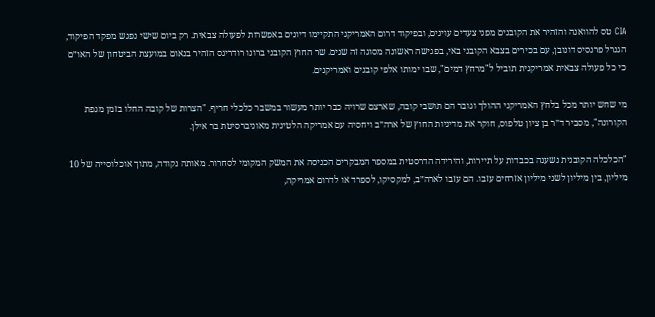CIA טס להוואנה והזהיר את הקובנים מפני צעדים עוינים, ובפיקוד דרום האמריקני התקיימו דיונים באפשרות לפעולה צבאית. רק ביום שישי נפגש מפקד הפיקוד, הגנרל פרנסיס דונובן, עם בכירים בצבא הקובני באי, בפגישה ראשונה מסוגה זה שנים. שר החוץ הקובני ברונו רודריגס הזהיר בנאום במועצת הביטחון של האו״ם כי כל פעולה צבאית אמריקנית תוביל ל"מרחץ דמים", שבו ימותו אלפי קובנים ואמריקנים.

מי שחש יותר מכל בלחץ האמריקני ההולך וגובר הם תושבי קובה, שארצם שרויה כבר יותר מעשור במשבר כלכלי חריף. "הצרות של קובה החלו בזמן מגפת הקורונה", מסביר ד״ר בן ציון טלפוס, חוקר את מדיניות החוץ של ארה״ב ויחסיה עם אמריקה הלטינית מאוניברסיטת בר אילן.

"הכלכלה הקובנית נשענה בכבדות על תיירות, והירידה הדרסטית במספר המבקרים הכניסה את המשק המקומי לסחרור. מאותה נקודה, מתוך אוכלוסייה של 10 מיליון, בין מיליון לשני מיליון אזרחים עזבו. הם עזבו לארה״ב, למקסיקו, לספרד או לדרום אמריקה,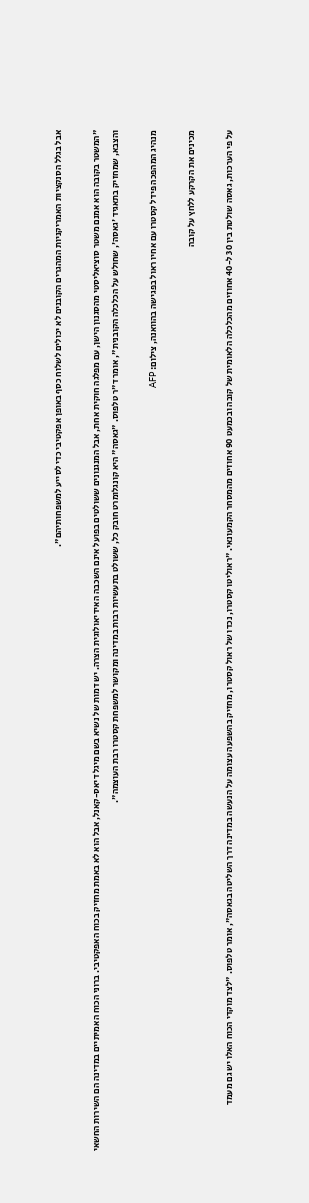אבל בגלל הסנקציות האמריקניות המהגרים הקובנים לא יכולים לשלוח כסף באופן אפקטיבי כדי לסייע למשפחותיהם".

"המשטר בקובה הוא אמנם משטר סוציאליסטי מהסגנון הישן, עם מפלגה חוקית אחת, אבל המנגנונים ששולטים בפועל אינם השכבה האידיאולוגית הצרה. יש דמות של נשיא בשם מיגל דיאס-קאנל, אבל הוא לא באמת מחזיק בכוח האפקטיבי. ברוני הכוח האמיתיים במדינה הם השירות החשאי והצבא, שמחזיק בתאגיד 'גאסה', שחולש על הכלכלה הקובנית", אומר ד"ר טלפוס. "גאסה" היא קונגלומרט חובק כל, ששולט בתעשיות רבות במדינה ומקושר למשפחת קסטרו רבת העוצמה".

מנהיג המהפכה פידל קסטרו עם אחיו ראול בפגישה בהוואנה, צילום: AFP

מכינים את הקרקע ללחץ על קובה

על פי הערכות, גאסה שולטת בין 30 ל-40 אחוזים מהכלכלה הלאומית של קובה ובכמעט 90 אחוזים מהמסחר הקמעונאי. "ראוליטו קסטרו, נכדו של ראול קסטרו, מחזיק בהשפעה עצומה על הנעשה במדינה דרך השליטה בגאסה", אומר טלפוס. "לצד מוקדי הכוח האלו יש גם מעמד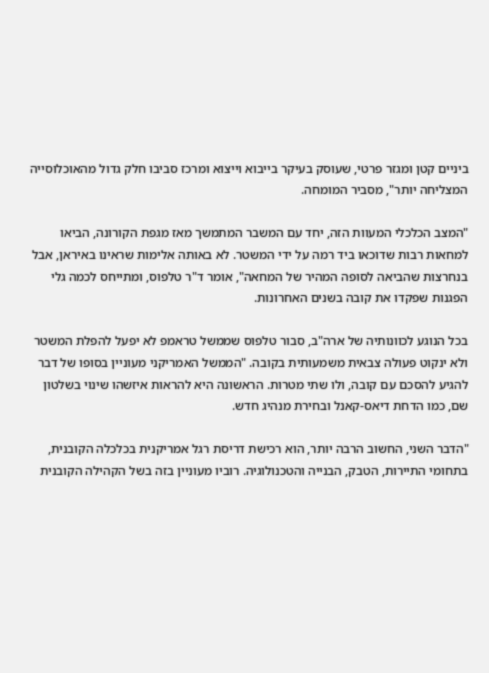ביניים קטן ומגזר פרטי, שעוסק בעיקר בייבוא וייצוא ומרכז סביבו חלק גדול מהאוכלוסייה המצליחה יותר", מסביר המומחה.

"המצב הכלכלי המעוות הזה, יחד עם המשבר המתמשך מאז מגפת הקורונה, הביאו למחאות רבות שדוכאו ביד רמה על ידי המשטר. לא באותה אלימות שראינו באיראן, אבל בנחרצות שהביאה לסופה המהיר של המחאה", אומר ד"ר טלפוס, ומתייחס לכמה גלי הפגנות שפקדו את קובה בשנים האחרונות.

בכל הנוגע לכוונותיה של ארה"ב, סבור טלפוס שממשל טראמפ לא יפעל להפלת המשטר ולא ינקוט פעולה צבאית משמעותית בקובה. "הממשל האמריקני מעוניין בסופו של דבר להגיע להסכם עם קובה, ולו שתי מטרות. הראשונה היא להראות איזשהו שינוי בשלטון שם, כמו הדחת דיאס-קאנל ובחירת מנהיג חדש.

"הדבר השני, החשוב הרבה יותר, הוא רכישת דריסת רגל אמריקנית בכלכלה הקובנית, בתחומי התיירות, הטבק, הבנייה והטכנולוגיה. רוביו מעוניין בזה בשל הקהילה הקובנית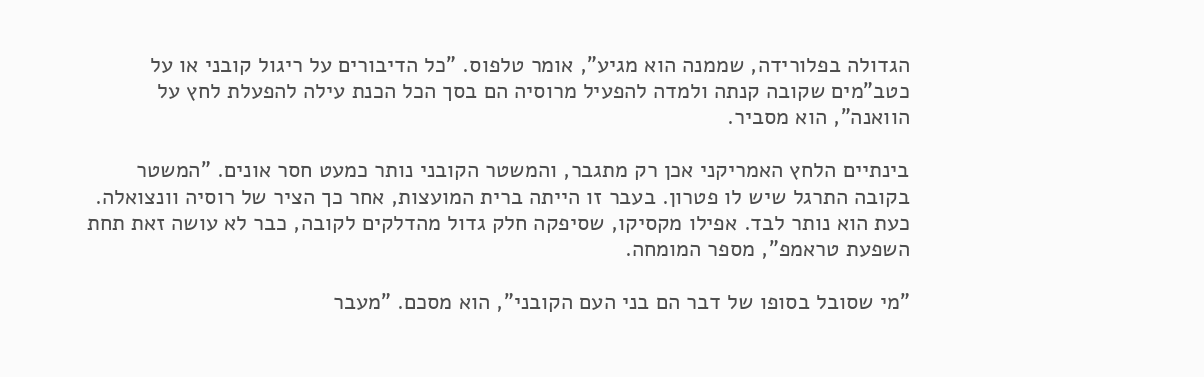הגדולה בפלורידה, שממנה הוא מגיע", אומר טלפוס. "כל הדיבורים על ריגול קובני או על כטב"מים שקובה קנתה ולמדה להפעיל מרוסיה הם בסך הכל הכנת עילה להפעלת לחץ על הוואנה", הוא מסביר.

בינתיים הלחץ האמריקני אכן רק מתגבר, והמשטר הקובני נותר כמעט חסר אונים. "המשטר בקובה התרגל שיש לו פטרון. בעבר זו הייתה ברית המועצות, אחר כך הציר של רוסיה וונצואלה. כעת הוא נותר לבד. אפילו מקסיקו, שסיפקה חלק גדול מהדלקים לקובה, כבר לא עושה זאת תחת השפעת טראמפ", מספר המומחה.

"מי שסובל בסופו של דבר הם בני העם הקובני", הוא מסכם. "מעבר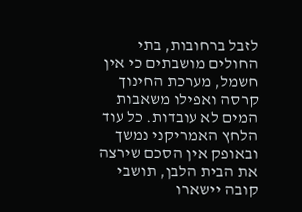לזבל ברחובות, בתי החולים מושבתים כי אין חשמל, מערכת החינוך קרסה ואפילו משאבות המים לא עובדות. כל עוד הלחץ האמריקני נמשך ובאופק אין הסכם שירצה את הבית הלבן, תושבי קובה יישארו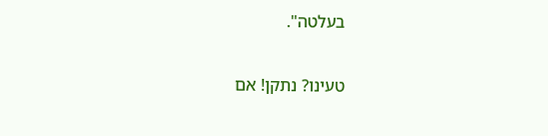בעלטה".

טעינו? נתקן! אם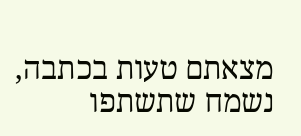מצאתם טעות בכתבה, נשמח שתשתפו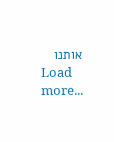אותנו
Load more...